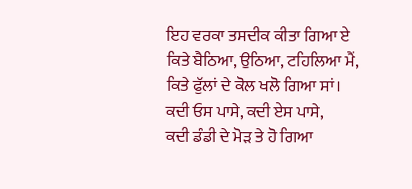ਇਹ ਵਰਕਾ ਤਸਦੀਕ ਕੀਤਾ ਗਿਆ ਏ
ਕਿਤੇ ਬੈਠਿਆ, ਉਠਿਆ, ਟਹਿਲਿਆ ਮੈਂ,
ਕਿਤੇ ਫੁੱਲਾਂ ਦੇ ਕੋਲ ਖਲੋ ਗਿਆ ਸਾਂ।
ਕਦੀ ਓਸ ਪਾਸੇ, ਕਦੀ ਏਸ ਪਾਸੇ,
ਕਦੀ ਡੰਡੀ ਦੇ ਮੋੜ ਤੇ ਹੋ ਗਿਆ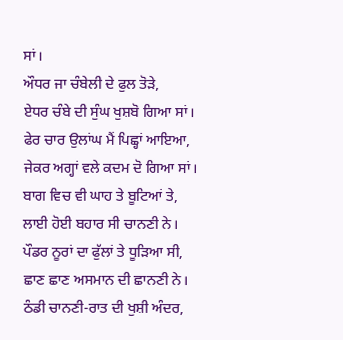ਸਾਂ।
ਔਧਰ ਜਾ ਚੰਬੇਲੀ ਦੇ ਫੁਲ ਤੋੜੇ,
ਏਧਰ ਚੰਬੇ ਦੀ ਸੁੰਘ ਖੁਸ਼ਬੋ ਗਿਆ ਸਾਂ।
ਫੇਰ ਚਾਰ ਉਲਾਂਘ ਮੈਂ ਪਿਛ੍ਹਾਂ ਆਇਆ,
ਜੇਕਰ ਅਗ੍ਹਾਂ ਵਲੇ ਕਦਮ ਦੋ ਗਿਆ ਸਾਂ।
ਬਾਗ ਵਿਚ ਵੀ ਘਾਹ ਤੇ ਬੂਟਿਆਂ ਤੇ,
ਲਾਈ ਹੋਈ ਬਹਾਰ ਸੀ ਚਾਨਣੀ ਨੇ।
ਪੌਡਰ ਨੂਰਾਂ ਦਾ ਫੁੱਲਾਂ ਤੇ ਧੂੜਿਆ ਸੀ,
ਛਾਣ ਛਾਣ ਅਸਮਾਨ ਦੀ ਛਾਨਣੀ ਨੇ।
ਠੰਡੀ ਚਾਨਣੀ-ਰਾਤ ਦੀ ਖੁਸ਼ੀ ਅੰਦਰ,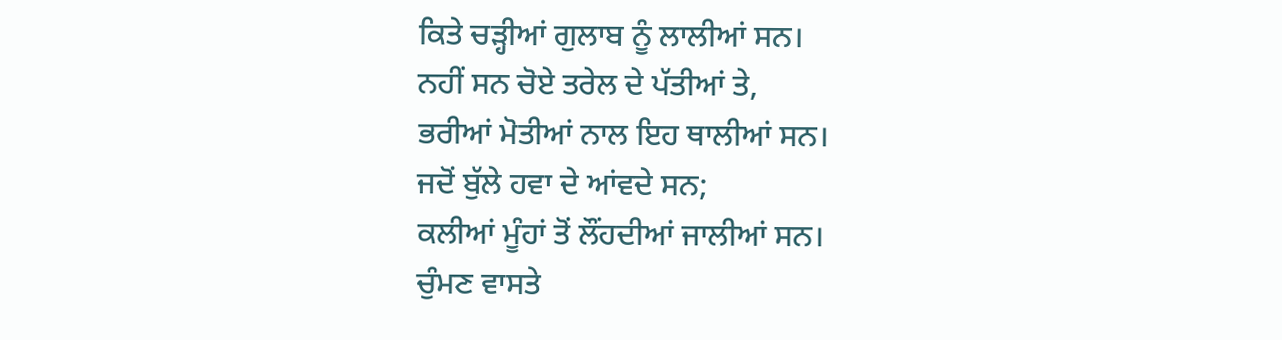ਕਿਤੇ ਚੜ੍ਹੀਆਂ ਗੁਲਾਬ ਨੂੰ ਲਾਲੀਆਂ ਸਨ।
ਨਹੀਂ ਸਨ ਚੋਏ ਤਰੇਲ ਦੇ ਪੱਤੀਆਂ ਤੇ,
ਭਰੀਆਂ ਮੋਤੀਆਂ ਨਾਲ ਇਹ ਥਾਲੀਆਂ ਸਨ।
ਜਦੋਂ ਬੁੱਲੇ ਹਵਾ ਦੇ ਆਂਵਦੇ ਸਨ;
ਕਲੀਆਂ ਮੂੰਹਾਂ ਤੋਂ ਲੌਂਹਦੀਆਂ ਜਾਲੀਆਂ ਸਨ।
ਚੁੰਮਣ ਵਾਸਤੇ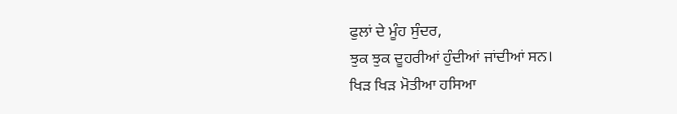ਫੁਲਾਂ ਦੇ ਮੂੰਹ ਸੁੰਦਰ,
ਝੁਕ ਝੁਕ ਦੂਹਰੀਆਂ ਹੁੰਦੀਆਂ ਜਾਂਦੀਆਂ ਸਨ।
ਖਿੜ ਖਿੜ ਮੋਤੀਆ ਹਸਿਆ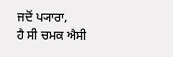ਜਦੋਂ ਪ੍ਯਾਰਾ,
ਹੈ ਸੀ ਚਮਕ ਐਸੀ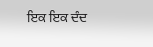ਇਕ ਇਕ ਦੰਦ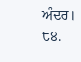ਅੰਦਰ।
੮੪.